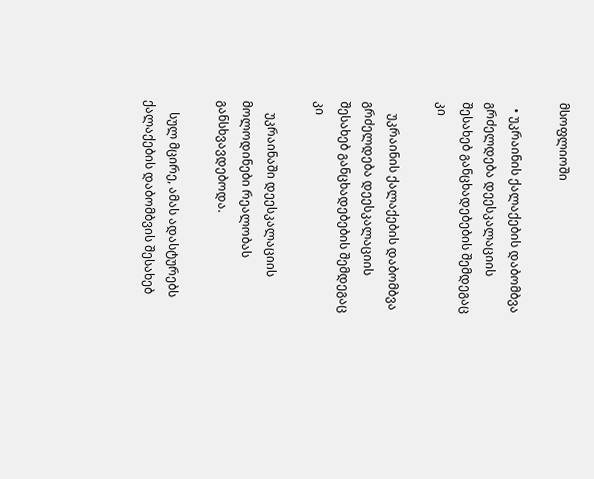მსოფლიოში

  • უკრაინის ქალაქების დაბომბვა გრძელდება დეესკალაციის შესახებ განცხადებების შემდეგაც კი

    უკრაინის ქალაქების დაბომბვა გრძელდება დეესკალაციის შესახებ განცხადებების შემდეგაც კი

    უკრაინაში დეესკალაციის მოლოდინები რეალობას განსხვავდებოდა.

    სულ მცირე, ამას ადასტურებს ქალაქების დაბომბვის შესახებ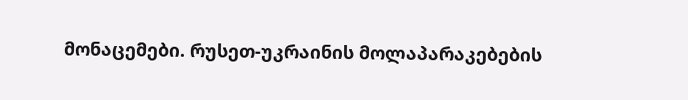მონაცემები. რუსეთ-უკრაინის მოლაპარაკებების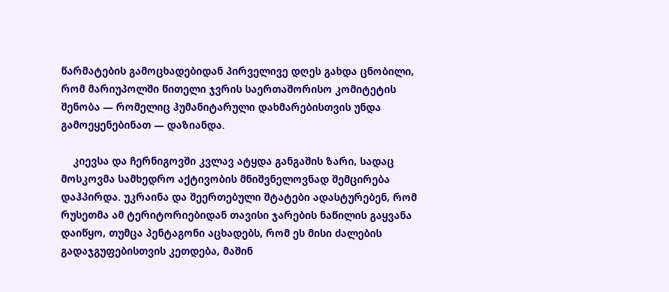წარმატების გამოცხადებიდან პირველივე დღეს გახდა ცნობილი, რომ მარიუპოლში წითელი ჯვრის საერთაშორისო კომიტეტის შენობა — რომელიც ჰუმანიტარული დახმარებისთვის უნდა გამოეყენებინათ — დაზიანდა.

    კიევსა და ჩერნიგოვში კვლავ ატყდა განგაშის ზარი, სადაც მოსკოვმა სამხედრო აქტივობის მნიშვნელოვნად შემცირება დაჰპირდა. უკრაინა და შეერთებული შტატები ადასტურებენ, რომ რუსეთმა ამ ტერიტორიებიდან თავისი ჯარების ნაწილის გაყვანა დაიწყო, თუმცა პენტაგონი აცხადებს, რომ ეს მისი ძალების გადაჯგუფებისთვის კეთდება, მაშინ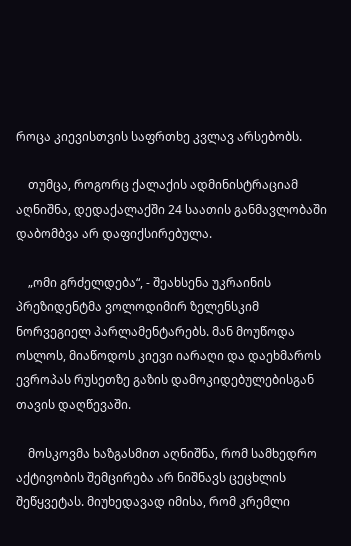როცა კიევისთვის საფრთხე კვლავ არსებობს.

    თუმცა, როგორც ქალაქის ადმინისტრაციამ აღნიშნა, დედაქალაქში 24 საათის განმავლობაში დაბომბვა არ დაფიქსირებულა.

    „ომი გრძელდება“, - შეახსენა უკრაინის პრეზიდენტმა ვოლოდიმირ ზელენსკიმ ნორვეგიელ პარლამენტარებს. მან მოუწოდა ოსლოს, მიაწოდოს კიევი იარაღი და დაეხმაროს ევროპას რუსეთზე გაზის დამოკიდებულებისგან თავის დაღწევაში.

    მოსკოვმა ხაზგასმით აღნიშნა, რომ სამხედრო აქტივობის შემცირება არ ნიშნავს ცეცხლის შეწყვეტას. მიუხედავად იმისა, რომ კრემლი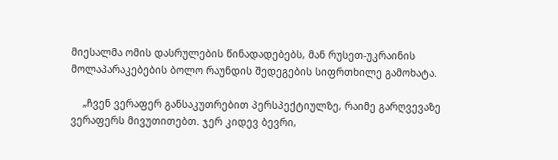მიესალმა ომის დასრულების წინადადებებს, მან რუსეთ-უკრაინის მოლაპარაკებების ბოლო რაუნდის შედეგების სიფრთხილე გამოხატა.

    „ჩვენ ვერაფერ განსაკუთრებით პერსპექტიულზე, რაიმე გარღვევაზე ვერაფერს მივუთითებთ. ჯერ კიდევ ბევრი,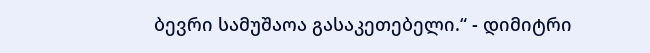ბევრი სამუშაოა გასაკეთებელი.“ - დიმიტრი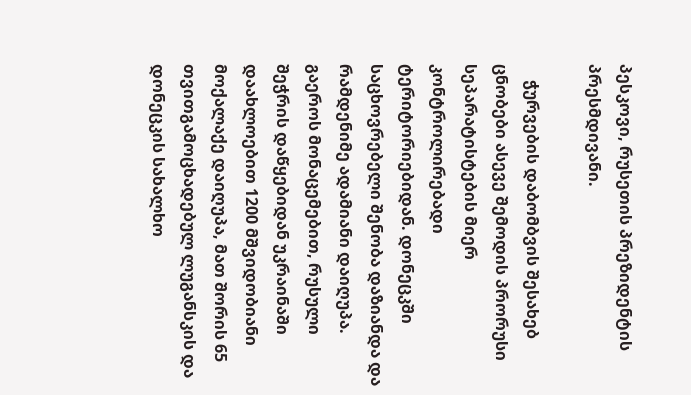პესკოვი, რუსეთის პრეზიდენტის პრესმდივანი.

    ჭურვების დაბომბვის შესახებ ცნობები ასევე შემოდის პრორუსი სეპარატისტების მიერ კონტროლირებადი ტერიტორიებიდან. დონეცკში საცხოვრებელი შენობა დაზიანდა და რამდენიმე ადამიანი დაიღუპა. გაეროს მონაცემებით, რუსული შეჭრის დაწყებიდან უკრაინაში დაახლოებით 1200 მშვიდობიანი მოქალაქე დაიღუპა, მათ შორის 65 თვითგამოცხადებულ ლუგანსკის და დონეცკის სახალხო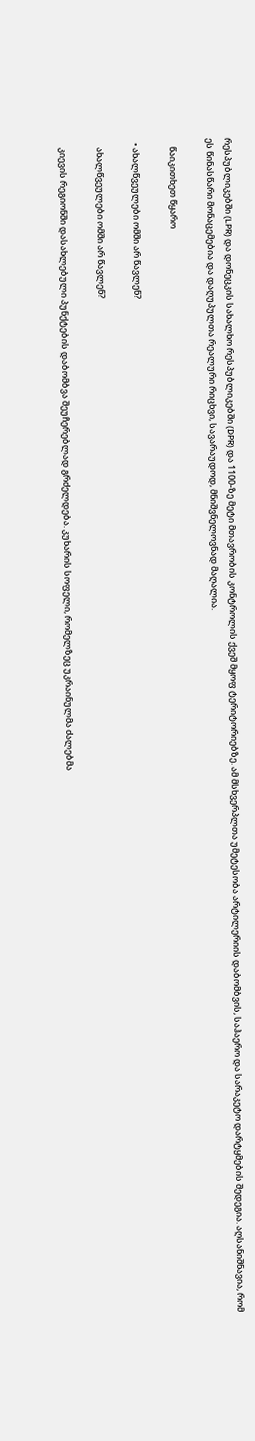რესპუბლიკებში (LPR) და დონეცკის სახალხო რესპუბლიკებში (DPR) და 1100-ზე მეტი მთავრობის კონტროლის ქვეშ მყოფ ტერიტორიებზე. ამ მსხვერპლთა უმეტესობა არტილერიის დაბომბვის, საჰაერო და სარაკეტო დარტყმების შედეგია. აღსანიშნავია, რომ ეს წინასწარი მონაცემებია და დაღუპულთა რეალური რიცხვი, სავარაუდოდ, მნიშვნელოვნად მაღალია.

    წაიკითხეთ წყარო

  • ახალწვეულები ომში არ წავლენ?

    ახალწვეულები ომში არ წავლენ?

    კიევის რეგიონში დასახლებული პუნქტების დაბომბვა შეუჩერებლად გრძელდება. კუხარის სოფელი, რომელზეც უკრაინულმა ძალებმა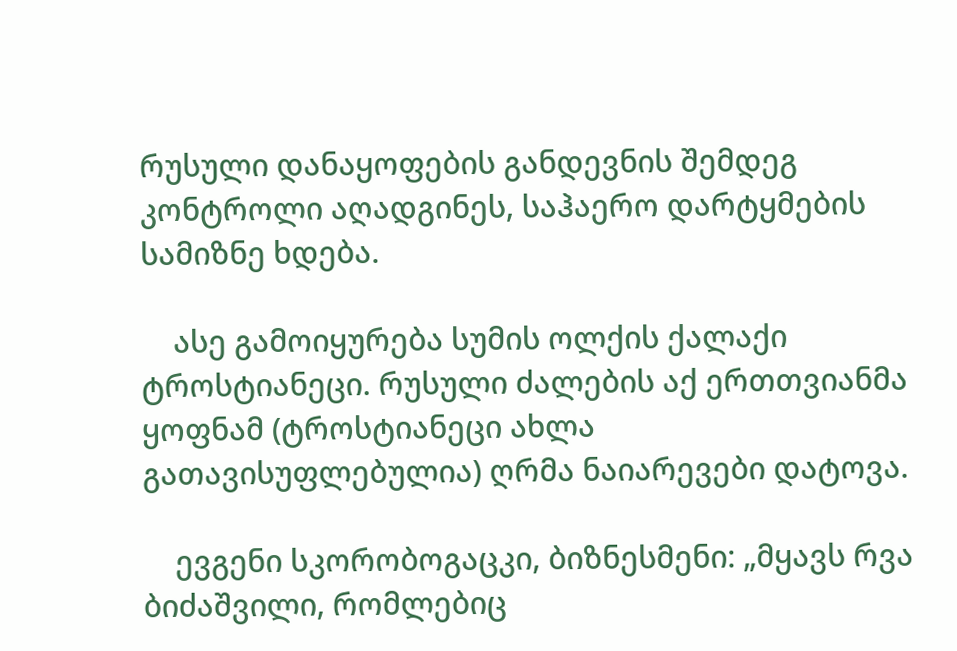რუსული დანაყოფების განდევნის შემდეგ კონტროლი აღადგინეს, საჰაერო დარტყმების სამიზნე ხდება.

    ასე გამოიყურება სუმის ოლქის ქალაქი ტროსტიანეცი. რუსული ძალების აქ ერთთვიანმა ყოფნამ (ტროსტიანეცი ახლა გათავისუფლებულია) ღრმა ნაიარევები დატოვა.

    ევგენი სკორობოგაცკი, ბიზნესმენი: „მყავს რვა ბიძაშვილი, რომლებიც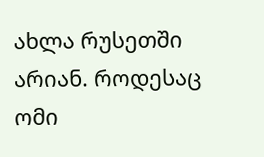ახლა რუსეთში არიან. როდესაც ომი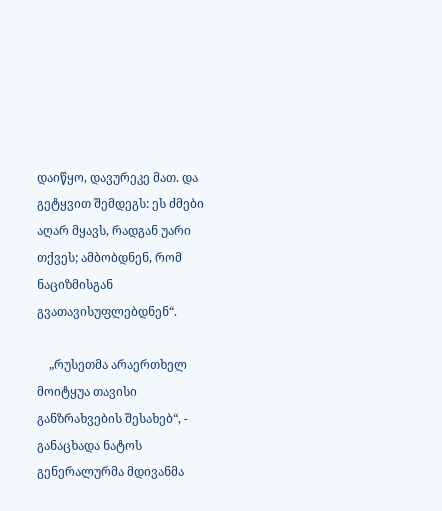დაიწყო, დავურეკე მათ. და გეტყვით შემდეგს: ეს ძმები აღარ მყავს, რადგან უარი თქვეს; ამბობდნენ, რომ ნაციზმისგან გვათავისუფლებდნენ“.

    „რუსეთმა არაერთხელ მოიტყუა თავისი განზრახვების შესახებ“, - განაცხადა ნატოს გენერალურმა მდივანმა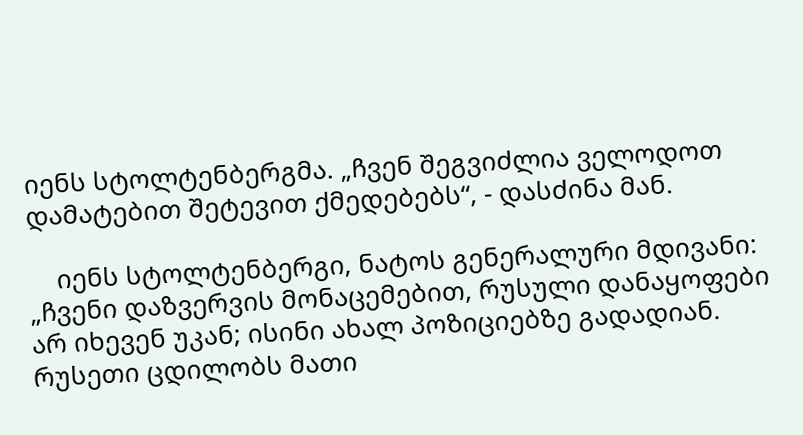იენს სტოლტენბერგმა. „ჩვენ შეგვიძლია ველოდოთ დამატებით შეტევით ქმედებებს“, - დასძინა მან.

    იენს სტოლტენბერგი, ნატოს გენერალური მდივანი: „ჩვენი დაზვერვის მონაცემებით, რუსული დანაყოფები არ იხევენ უკან; ისინი ახალ პოზიციებზე გადადიან. რუსეთი ცდილობს მათი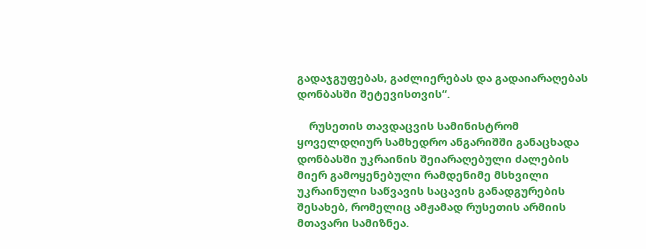გადაჯგუფებას, გაძლიერებას და გადაიარაღებას დონბასში შეტევისთვის“.

    რუსეთის თავდაცვის სამინისტრომ ყოველდღიურ სამხედრო ანგარიშში განაცხადა დონბასში უკრაინის შეიარაღებული ძალების მიერ გამოყენებული რამდენიმე მსხვილი უკრაინული საწვავის საცავის განადგურების შესახებ, რომელიც ამჟამად რუსეთის არმიის მთავარი სამიზნეა.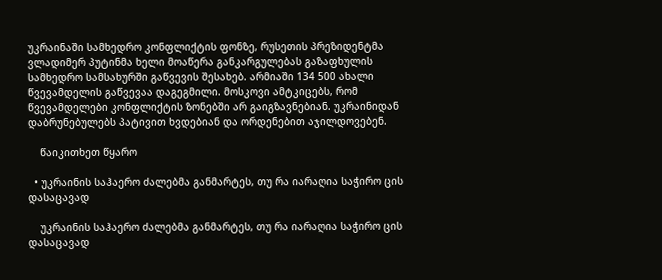უკრაინაში სამხედრო კონფლიქტის ფონზე, რუსეთის პრეზიდენტმა ვლადიმერ პუტინმა ხელი მოაწერა განკარგულებას გაზაფხულის სამხედრო სამსახურში გაწვევის შესახებ. არმიაში 134 500 ახალი წვევამდელის გაწვევაა დაგეგმილი. მოსკოვი ამტკიცებს, რომ წვევამდელები კონფლიქტის ზონებში არ გაიგზავნებიან. უკრაინიდან დაბრუნებულებს პატივით ხვდებიან და ორდენებით აჯილდოვებენ.

    წაიკითხეთ წყარო

  • უკრაინის საჰაერო ძალებმა განმარტეს, თუ რა იარაღია საჭირო ცის დასაცავად

    უკრაინის საჰაერო ძალებმა განმარტეს, თუ რა იარაღია საჭირო ცის დასაცავად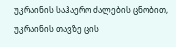უკრაინის საჰაერო ძალების ცნობით, უკრაინის თავზე ცის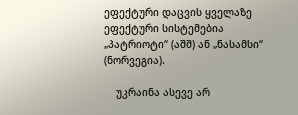ეფექტური დაცვის ყველაზე ეფექტური სისტემებია „პატრიოტი“ (აშშ) ან „ნასამსი“ (ნორვეგია).

    უკრაინა ასევე არ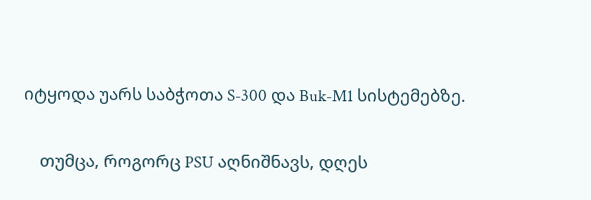იტყოდა უარს საბჭოთა S-300 და Buk-M1 სისტემებზე.

    თუმცა, როგორც PSU აღნიშნავს, დღეს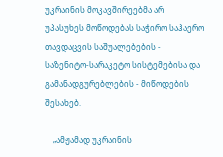უკრაინის მოკავშირეებმა არ უპასუხეს მოწოდებას საჭირო საჰაერო თავდაცვის საშუალებების - საზენიტო-სარაკეტო სისტემებისა და გამანადგურებლების - მიწოდების შესახებ.

    „ამჟამად უკრაინის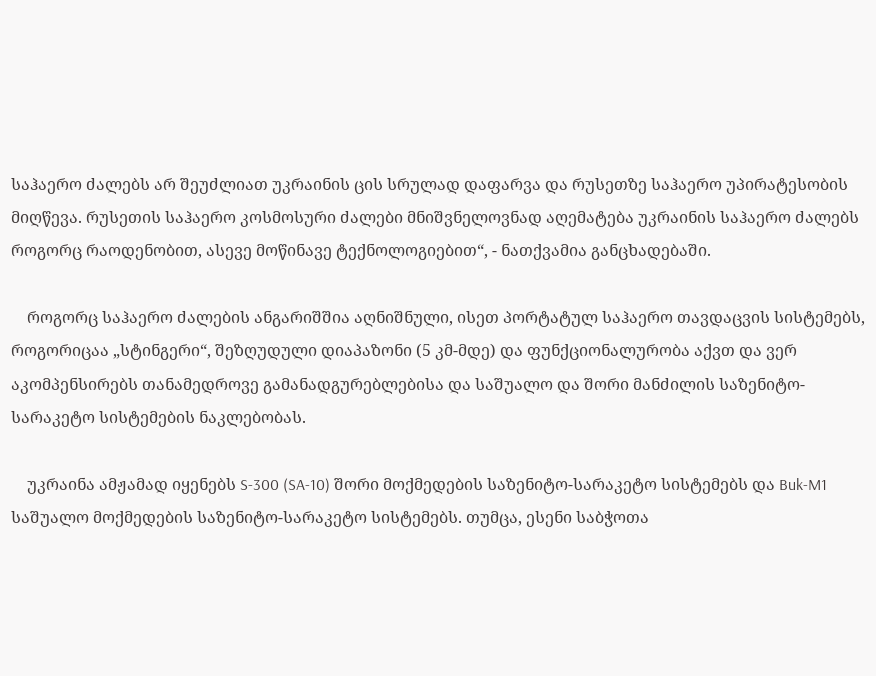საჰაერო ძალებს არ შეუძლიათ უკრაინის ცის სრულად დაფარვა და რუსეთზე საჰაერო უპირატესობის მიღწევა. რუსეთის საჰაერო კოსმოსური ძალები მნიშვნელოვნად აღემატება უკრაინის საჰაერო ძალებს როგორც რაოდენობით, ასევე მოწინავე ტექნოლოგიებით“, - ნათქვამია განცხადებაში.

    როგორც საჰაერო ძალების ანგარიშშია აღნიშნული, ისეთ პორტატულ საჰაერო თავდაცვის სისტემებს, როგორიცაა „სტინგერი“, შეზღუდული დიაპაზონი (5 კმ-მდე) და ფუნქციონალურობა აქვთ და ვერ აკომპენსირებს თანამედროვე გამანადგურებლებისა და საშუალო და შორი მანძილის საზენიტო-სარაკეტო სისტემების ნაკლებობას.

    უკრაინა ამჟამად იყენებს S-300 (SA-10) შორი მოქმედების საზენიტო-სარაკეტო სისტემებს და Buk-M1 საშუალო მოქმედების საზენიტო-სარაკეტო სისტემებს. თუმცა, ესენი საბჭოთა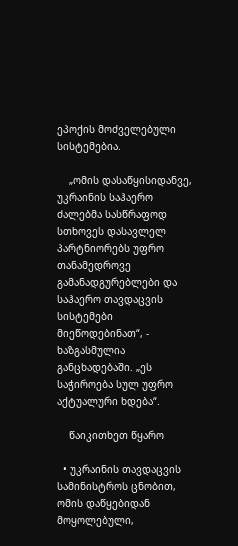ეპოქის მოძველებული სისტემებია.

    „ომის დასაწყისიდანვე, უკრაინის საჰაერო ძალებმა სასწრაფოდ სთხოვეს დასავლელ პარტნიორებს უფრო თანამედროვე გამანადგურებლები და საჰაერო თავდაცვის სისტემები მიეწოდებინათ“, - ხაზგასმულია განცხადებაში. „ეს საჭიროება სულ უფრო აქტუალური ხდება“.

    წაიკითხეთ წყარო

  • უკრაინის თავდაცვის სამინისტროს ცნობით, ომის დაწყებიდან მოყოლებული,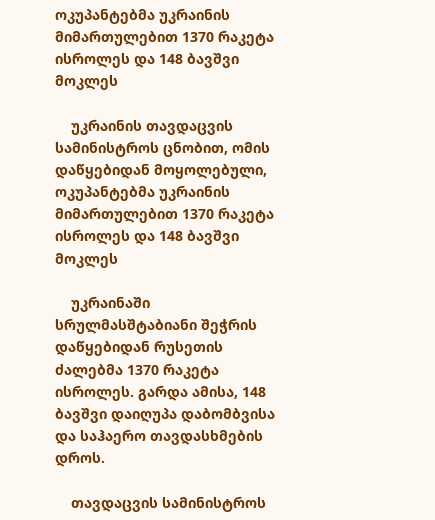ოკუპანტებმა უკრაინის მიმართულებით 1370 რაკეტა ისროლეს და 148 ბავშვი მოკლეს

    უკრაინის თავდაცვის სამინისტროს ცნობით, ომის დაწყებიდან მოყოლებული, ოკუპანტებმა უკრაინის მიმართულებით 1370 რაკეტა ისროლეს და 148 ბავშვი მოკლეს

    უკრაინაში სრულმასშტაბიანი შეჭრის დაწყებიდან რუსეთის ძალებმა 1370 რაკეტა ისროლეს. გარდა ამისა, 148 ბავშვი დაიღუპა დაბომბვისა და საჰაერო თავდასხმების დროს.

    თავდაცვის სამინისტროს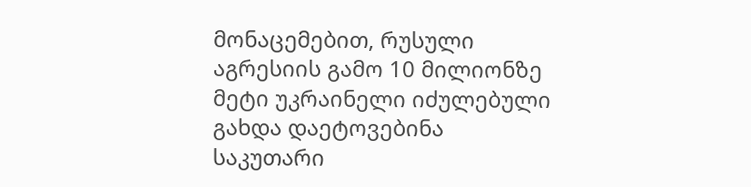მონაცემებით, რუსული აგრესიის გამო 10 მილიონზე მეტი უკრაინელი იძულებული გახდა დაეტოვებინა საკუთარი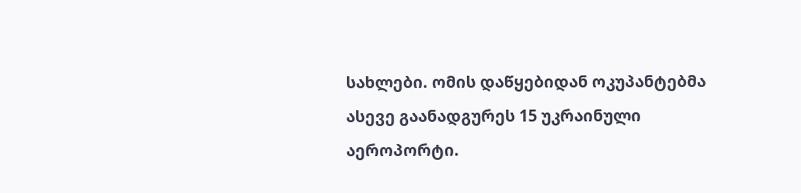სახლები. ომის დაწყებიდან ოკუპანტებმა ასევე გაანადგურეს 15 უკრაინული აეროპორტი.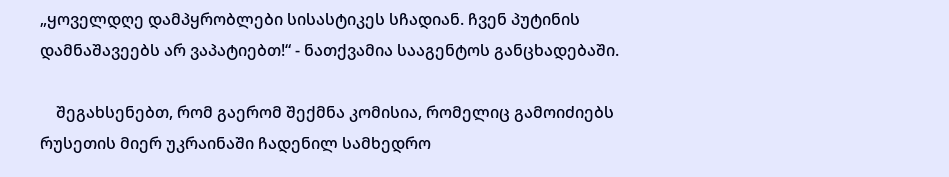„ყოველდღე დამპყრობლები სისასტიკეს სჩადიან. ჩვენ პუტინის დამნაშავეებს არ ვაპატიებთ!“ - ნათქვამია სააგენტოს განცხადებაში.

    შეგახსენებთ, რომ გაერომ შექმნა კომისია, რომელიც გამოიძიებს რუსეთის მიერ უკრაინაში ჩადენილ სამხედრო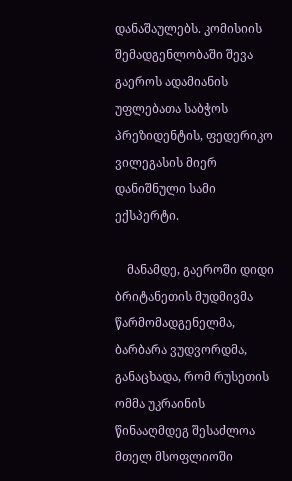დანაშაულებს. კომისიის შემადგენლობაში შევა გაეროს ადამიანის უფლებათა საბჭოს პრეზიდენტის, ფედერიკო ვილეგასის მიერ დანიშნული სამი ექსპერტი.

    მანამდე, გაეროში დიდი ბრიტანეთის მუდმივმა წარმომადგენელმა, ბარბარა ვუდვორდმა, განაცხადა, რომ რუსეთის ომმა უკრაინის წინააღმდეგ შესაძლოა მთელ მსოფლიოში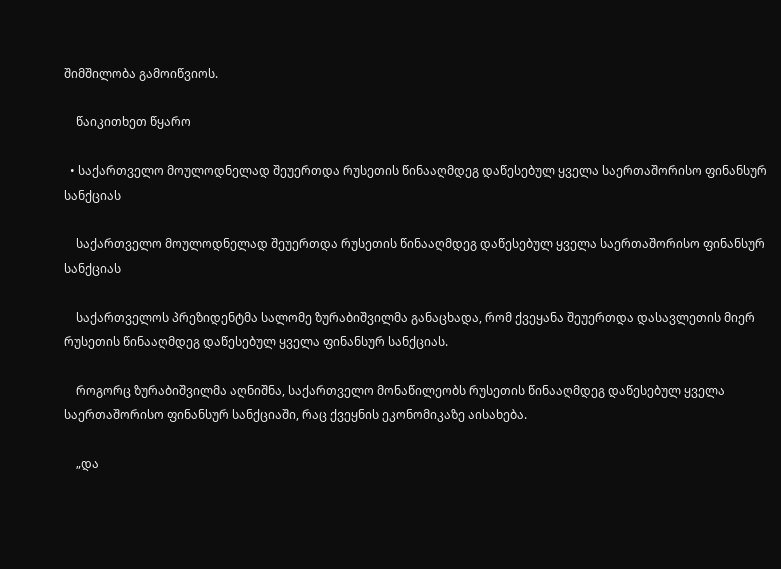შიმშილობა გამოიწვიოს.

    წაიკითხეთ წყარო

  • საქართველო მოულოდნელად შეუერთდა რუსეთის წინააღმდეგ დაწესებულ ყველა საერთაშორისო ფინანსურ სანქციას

    საქართველო მოულოდნელად შეუერთდა რუსეთის წინააღმდეგ დაწესებულ ყველა საერთაშორისო ფინანსურ სანქციას

    საქართველოს პრეზიდენტმა სალომე ზურაბიშვილმა განაცხადა, რომ ქვეყანა შეუერთდა დასავლეთის მიერ რუსეთის წინააღმდეგ დაწესებულ ყველა ფინანსურ სანქციას.

    როგორც ზურაბიშვილმა აღნიშნა, საქართველო მონაწილეობს რუსეთის წინააღმდეგ დაწესებულ ყველა საერთაშორისო ფინანსურ სანქციაში, რაც ქვეყნის ეკონომიკაზე აისახება.

    „და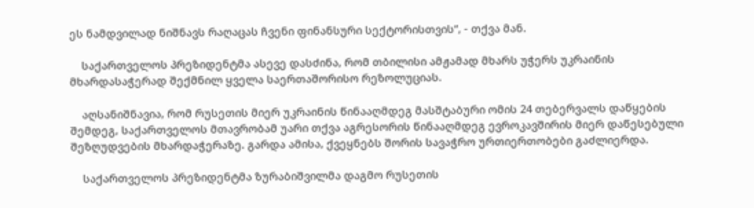ეს ნამდვილად ნიშნავს რაღაცას ჩვენი ფინანსური სექტორისთვის“, - თქვა მან.

    საქართველოს პრეზიდენტმა ასევე დასძინა, რომ თბილისი ამჟამად მხარს უჭერს უკრაინის მხარდასაჭერად შექმნილ ყველა საერთაშორისო რეზოლუციას.

    აღსანიშნავია, რომ რუსეთის მიერ უკრაინის წინააღმდეგ მასშტაბური ომის 24 თებერვალს დაწყების შემდეგ, საქართველოს მთავრობამ უარი თქვა აგრესორის წინააღმდეგ ევროკავშირის მიერ დაწესებული შეზღუდვების მხარდაჭერაზე. გარდა ამისა, ქვეყნებს შორის სავაჭრო ურთიერთობები გაძლიერდა.

    საქართველოს პრეზიდენტმა ზურაბიშვილმა დაგმო რუსეთის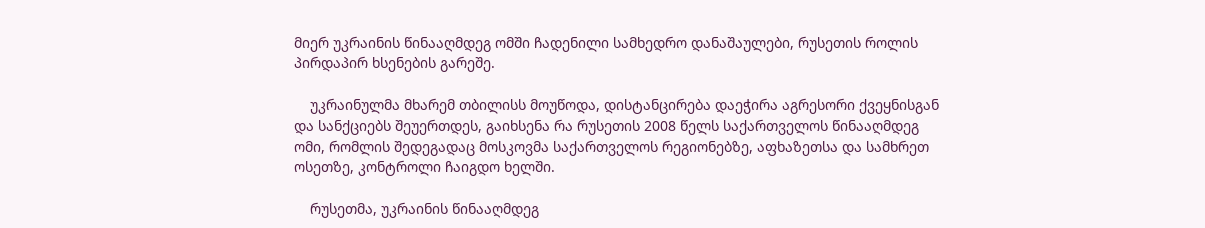მიერ უკრაინის წინააღმდეგ ომში ჩადენილი სამხედრო დანაშაულები, რუსეთის როლის პირდაპირ ხსენების გარეშე.

    უკრაინულმა მხარემ თბილისს მოუწოდა, დისტანცირება დაეჭირა აგრესორი ქვეყნისგან და სანქციებს შეუერთდეს, გაიხსენა რა რუსეთის 2008 წელს საქართველოს წინააღმდეგ ომი, რომლის შედეგადაც მოსკოვმა საქართველოს რეგიონებზე, აფხაზეთსა და სამხრეთ ოსეთზე, კონტროლი ჩაიგდო ხელში.

    რუსეთმა, უკრაინის წინააღმდეგ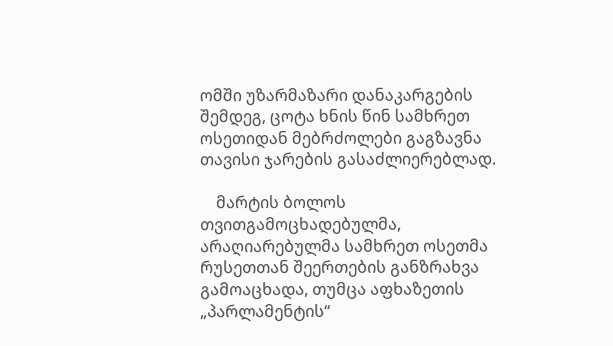ომში უზარმაზარი დანაკარგების შემდეგ, ცოტა ხნის წინ სამხრეთ ოსეთიდან მებრძოლები გაგზავნა თავისი ჯარების გასაძლიერებლად.

    მარტის ბოლოს თვითგამოცხადებულმა, არაღიარებულმა სამხრეთ ოსეთმა რუსეთთან შეერთების განზრახვა გამოაცხადა, თუმცა აფხაზეთის „პარლამენტის“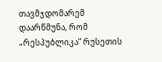თავმჯდომარემ დაარწმუნა, რომ „რესპუბლიკა“ რუსეთის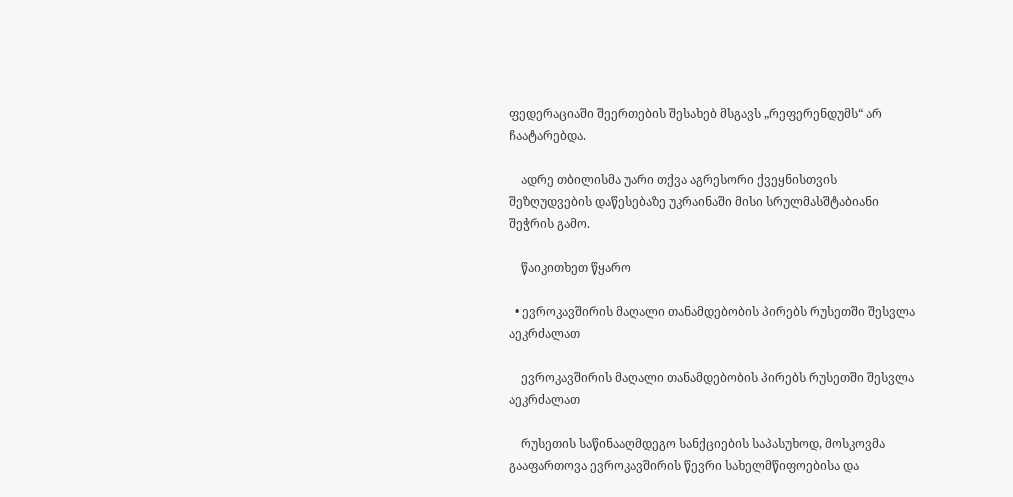ფედერაციაში შეერთების შესახებ მსგავს „რეფერენდუმს“ არ ჩაატარებდა.

    ადრე თბილისმა უარი თქვა აგრესორი ქვეყნისთვის შეზღუდვების დაწესებაზე უკრაინაში მისი სრულმასშტაბიანი შეჭრის გამო.

    წაიკითხეთ წყარო

  • ევროკავშირის მაღალი თანამდებობის პირებს რუსეთში შესვლა აეკრძალათ

    ევროკავშირის მაღალი თანამდებობის პირებს რუსეთში შესვლა აეკრძალათ

    რუსეთის საწინააღმდეგო სანქციების საპასუხოდ, მოსკოვმა გააფართოვა ევროკავშირის წევრი სახელმწიფოებისა და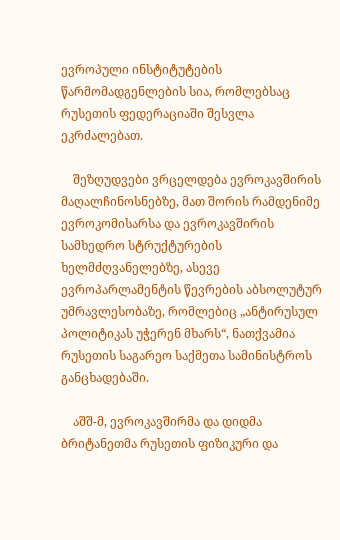ევროპული ინსტიტუტების წარმომადგენლების სია, რომლებსაც რუსეთის ფედერაციაში შესვლა ეკრძალებათ.

    შეზღუდვები ვრცელდება ევროკავშირის მაღალჩინოსნებზე, მათ შორის რამდენიმე ევროკომისარსა და ევროკავშირის სამხედრო სტრუქტურების ხელმძღვანელებზე, ასევე ევროპარლამენტის წევრების აბსოლუტურ უმრავლესობაზე, რომლებიც „ანტირუსულ პოლიტიკას უჭერენ მხარს“, ნათქვამია რუსეთის საგარეო საქმეთა სამინისტროს განცხადებაში.

    აშშ-მ, ევროკავშირმა და დიდმა ბრიტანეთმა რუსეთის ფიზიკური და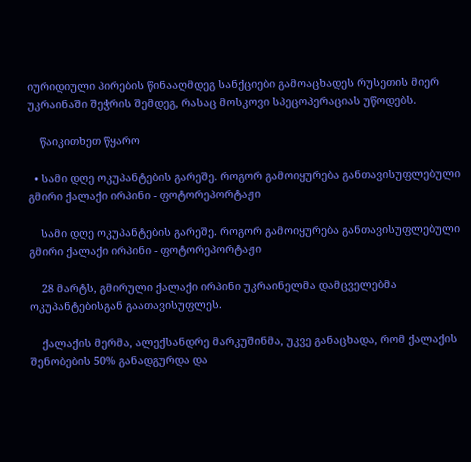იურიდიული პირების წინააღმდეგ სანქციები გამოაცხადეს რუსეთის მიერ უკრაინაში შეჭრის შემდეგ, რასაც მოსკოვი სპეცოპერაციას უწოდებს.

    წაიკითხეთ წყარო

  • სამი დღე ოკუპანტების გარეშე. როგორ გამოიყურება განთავისუფლებული გმირი ქალაქი ირპინი - ფოტორეპორტაჟი

    სამი დღე ოკუპანტების გარეშე. როგორ გამოიყურება განთავისუფლებული გმირი ქალაქი ირპინი - ფოტორეპორტაჟი

    28 მარტს, გმირული ქალაქი ირპინი უკრაინელმა დამცველებმა ოკუპანტებისგან გაათავისუფლეს.

    ქალაქის მერმა, ალექსანდრე მარკუშინმა, უკვე განაცხადა, რომ ქალაქის შენობების 50% განადგურდა და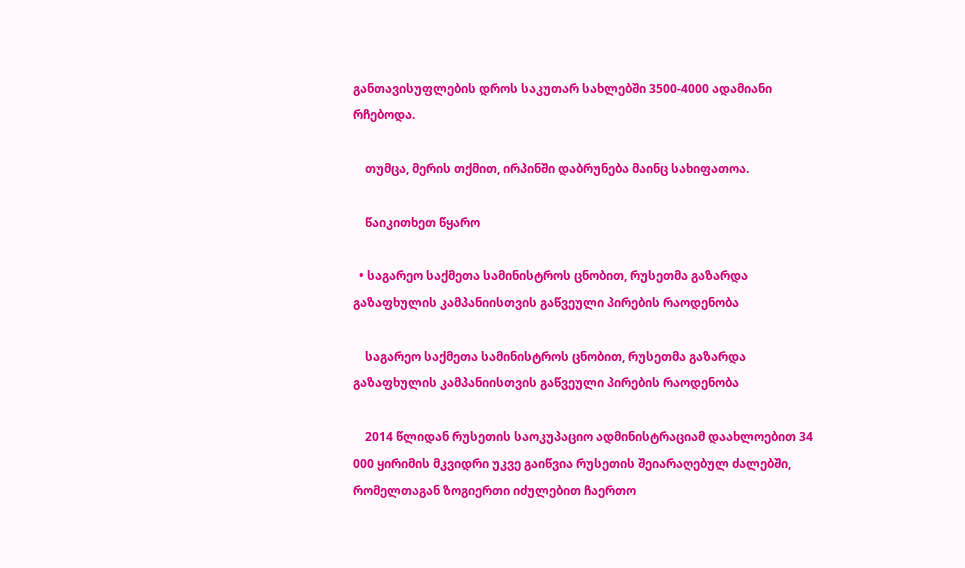განთავისუფლების დროს საკუთარ სახლებში 3500-4000 ადამიანი რჩებოდა.

    თუმცა, მერის თქმით, ირპინში დაბრუნება მაინც სახიფათოა.

    წაიკითხეთ წყარო

  • საგარეო საქმეთა სამინისტროს ცნობით, რუსეთმა გაზარდა გაზაფხულის კამპანიისთვის გაწვეული პირების რაოდენობა

    საგარეო საქმეთა სამინისტროს ცნობით, რუსეთმა გაზარდა გაზაფხულის კამპანიისთვის გაწვეული პირების რაოდენობა

    2014 წლიდან რუსეთის საოკუპაციო ადმინისტრაციამ დაახლოებით 34 000 ყირიმის მკვიდრი უკვე გაიწვია რუსეთის შეიარაღებულ ძალებში, რომელთაგან ზოგიერთი იძულებით ჩაერთო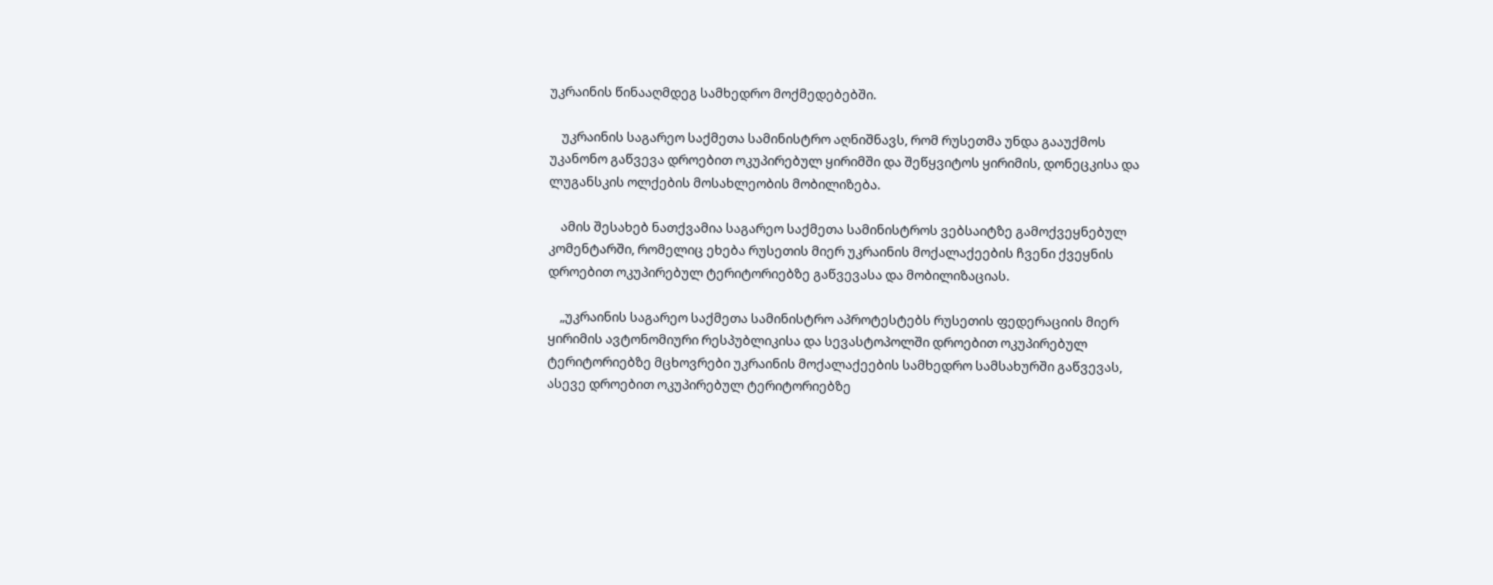უკრაინის წინააღმდეგ სამხედრო მოქმედებებში.

    უკრაინის საგარეო საქმეთა სამინისტრო აღნიშნავს, რომ რუსეთმა უნდა გააუქმოს უკანონო გაწვევა დროებით ოკუპირებულ ყირიმში და შეწყვიტოს ყირიმის, დონეცკისა და ლუგანსკის ოლქების მოსახლეობის მობილიზება.

    ამის შესახებ ნათქვამია საგარეო საქმეთა სამინისტროს ვებსაიტზე გამოქვეყნებულ კომენტარში, რომელიც ეხება რუსეთის მიერ უკრაინის მოქალაქეების ჩვენი ქვეყნის დროებით ოკუპირებულ ტერიტორიებზე გაწვევასა და მობილიზაციას.

    „უკრაინის საგარეო საქმეთა სამინისტრო აპროტესტებს რუსეთის ფედერაციის მიერ ყირიმის ავტონომიური რესპუბლიკისა და სევასტოპოლში დროებით ოკუპირებულ ტერიტორიებზე მცხოვრები უკრაინის მოქალაქეების სამხედრო სამსახურში გაწვევას, ასევე დროებით ოკუპირებულ ტერიტორიებზე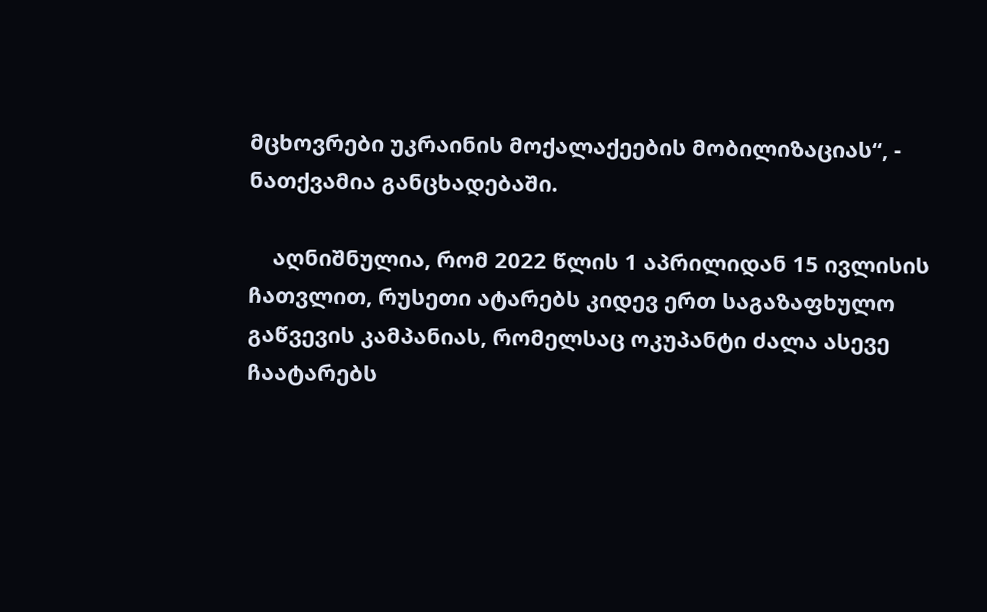მცხოვრები უკრაინის მოქალაქეების მობილიზაციას“, - ნათქვამია განცხადებაში.

    აღნიშნულია, რომ 2022 წლის 1 აპრილიდან 15 ივლისის ჩათვლით, რუსეთი ატარებს კიდევ ერთ საგაზაფხულო გაწვევის კამპანიას, რომელსაც ოკუპანტი ძალა ასევე ჩაატარებს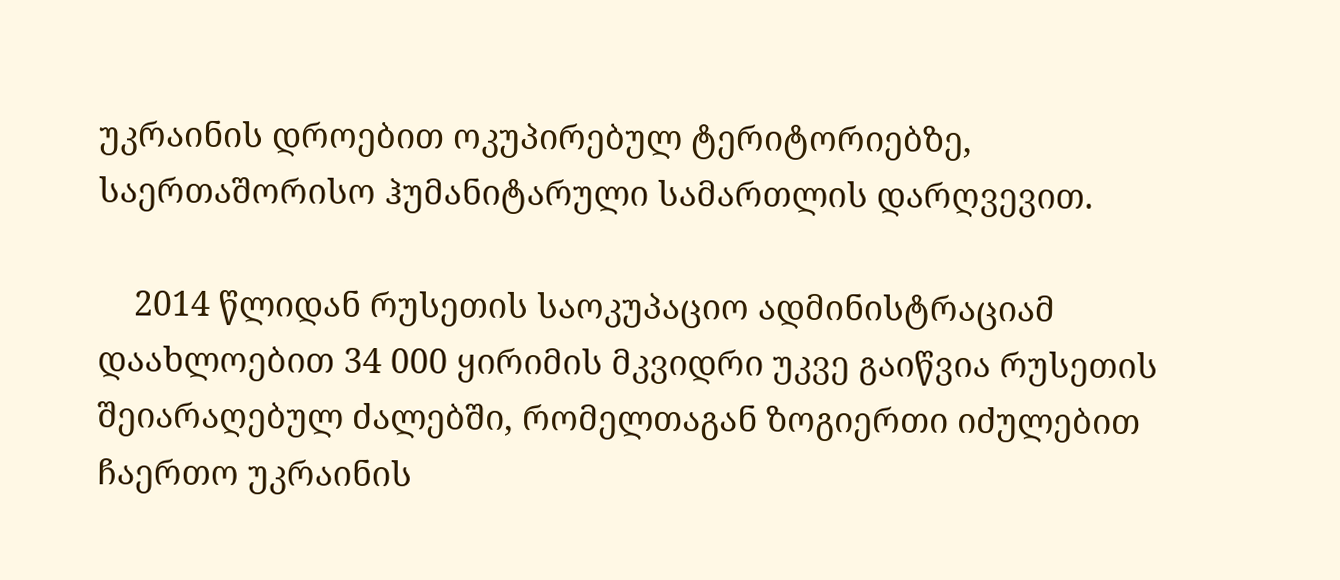უკრაინის დროებით ოკუპირებულ ტერიტორიებზე, საერთაშორისო ჰუმანიტარული სამართლის დარღვევით.

    2014 წლიდან რუსეთის საოკუპაციო ადმინისტრაციამ დაახლოებით 34 000 ყირიმის მკვიდრი უკვე გაიწვია რუსეთის შეიარაღებულ ძალებში, რომელთაგან ზოგიერთი იძულებით ჩაერთო უკრაინის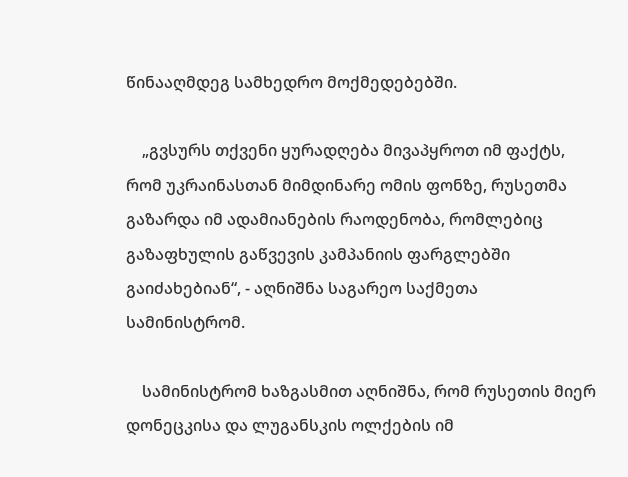წინააღმდეგ სამხედრო მოქმედებებში.

    „გვსურს თქვენი ყურადღება მივაპყროთ იმ ფაქტს, რომ უკრაინასთან მიმდინარე ომის ფონზე, რუსეთმა გაზარდა იმ ადამიანების რაოდენობა, რომლებიც გაზაფხულის გაწვევის კამპანიის ფარგლებში გაიძახებიან“, - აღნიშნა საგარეო საქმეთა სამინისტრომ.

    სამინისტრომ ხაზგასმით აღნიშნა, რომ რუსეთის მიერ დონეცკისა და ლუგანსკის ოლქების იმ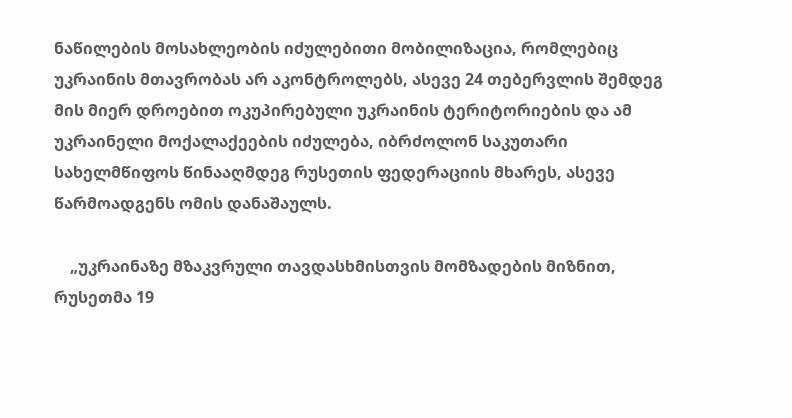ნაწილების მოსახლეობის იძულებითი მობილიზაცია, რომლებიც უკრაინის მთავრობას არ აკონტროლებს, ასევე 24 თებერვლის შემდეგ მის მიერ დროებით ოკუპირებული უკრაინის ტერიტორიების და ამ უკრაინელი მოქალაქეების იძულება, იბრძოლონ საკუთარი სახელმწიფოს წინააღმდეგ რუსეთის ფედერაციის მხარეს, ასევე წარმოადგენს ომის დანაშაულს.

    „უკრაინაზე მზაკვრული თავდასხმისთვის მომზადების მიზნით, რუსეთმა 19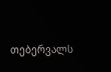თებერვალს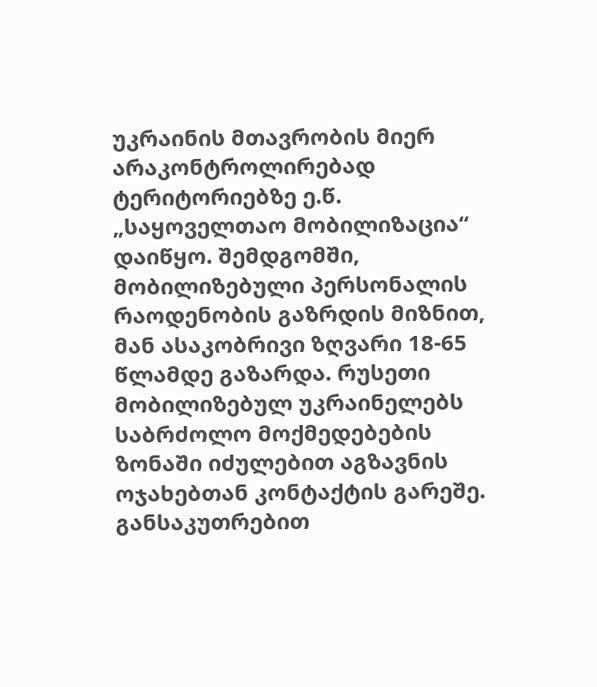უკრაინის მთავრობის მიერ არაკონტროლირებად ტერიტორიებზე ე.წ. „საყოველთაო მობილიზაცია“ დაიწყო. შემდგომში, მობილიზებული პერსონალის რაოდენობის გაზრდის მიზნით, მან ასაკობრივი ზღვარი 18-65 წლამდე გაზარდა. რუსეთი მობილიზებულ უკრაინელებს საბრძოლო მოქმედებების ზონაში იძულებით აგზავნის ოჯახებთან კონტაქტის გარეშე. განსაკუთრებით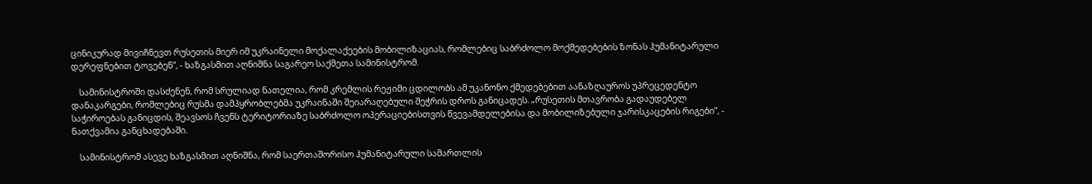ცინიკურად მივიჩნევთ რუსეთის მიერ იმ უკრაინელი მოქალაქეების მობილიზაციას, რომლებიც საბრძოლო მოქმედებების ზონას ჰუმანიტარული დერეფნებით ტოვებენ“, - ხაზგასმით აღნიშნა საგარეო საქმეთა სამინისტრომ.

    სამინისტროში დასძენენ, რომ სრულიად ნათელია, რომ კრემლის რეჟიმი ცდილობს ამ უკანონო ქმედებებით აანაზღაუროს უპრეცედენტო დანაკარგები, რომლებიც რუსმა დამპყრობლებმა უკრაინაში შეიარაღებული შეჭრის დროს განიცადეს. „რუსეთის მთავრობა გადაუდებელ საჭიროებას განიცდის, შეავსოს ჩვენს ტერიტორიაზე საბრძოლო ოპერაციებისთვის წვევამდელებისა და მობილიზებული ჯარისკაცების რიგები“, - ნათქვამია განცხადებაში.

    სამინისტრომ ასევე ხაზგასმით აღნიშნა, რომ საერთაშორისო ჰუმანიტარული სამართლის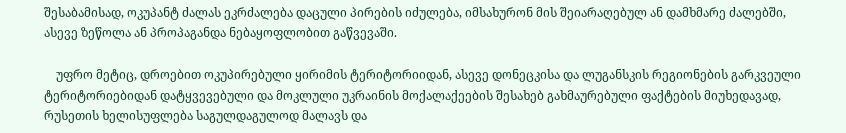შესაბამისად, ოკუპანტ ძალას ეკრძალება დაცული პირების იძულება, იმსახურონ მის შეიარაღებულ ან დამხმარე ძალებში, ასევე ზეწოლა ან პროპაგანდა ნებაყოფლობით გაწვევაში.

    უფრო მეტიც, დროებით ოკუპირებული ყირიმის ტერიტორიიდან, ასევე დონეცკისა და ლუგანსკის რეგიონების გარკვეული ტერიტორიებიდან დატყვევებული და მოკლული უკრაინის მოქალაქეების შესახებ გახმაურებული ფაქტების მიუხედავად, რუსეთის ხელისუფლება საგულდაგულოდ მალავს და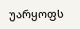უარყოფს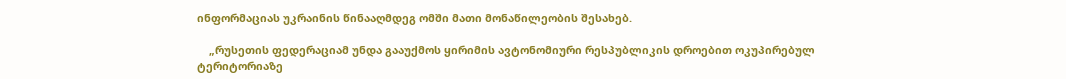ინფორმაციას უკრაინის წინააღმდეგ ომში მათი მონაწილეობის შესახებ.

    „რუსეთის ფედერაციამ უნდა გააუქმოს ყირიმის ავტონომიური რესპუბლიკის დროებით ოკუპირებულ ტერიტორიაზე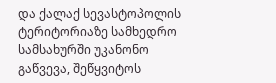და ქალაქ სევასტოპოლის ტერიტორიაზე სამხედრო სამსახურში უკანონო გაწვევა, შეწყვიტოს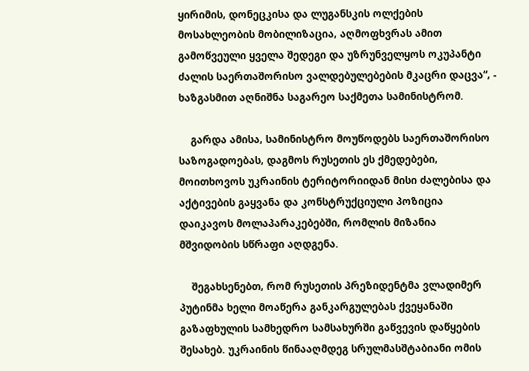ყირიმის, დონეცკისა და ლუგანსკის ოლქების მოსახლეობის მობილიზაცია, აღმოფხვრას ამით გამოწვეული ყველა შედეგი და უზრუნველყოს ოკუპანტი ძალის საერთაშორისო ვალდებულებების მკაცრი დაცვა“, - ხაზგასმით აღნიშნა საგარეო საქმეთა სამინისტრომ.

    გარდა ამისა, სამინისტრო მოუწოდებს საერთაშორისო საზოგადოებას, დაგმოს რუსეთის ეს ქმედებები, მოითხოვოს უკრაინის ტერიტორიიდან მისი ძალებისა და აქტივების გაყვანა და კონსტრუქციული პოზიცია დაიკავოს მოლაპარაკებებში, რომლის მიზანია მშვიდობის სწრაფი აღდგენა.

    შეგახსენებთ, რომ რუსეთის პრეზიდენტმა ვლადიმერ პუტინმა ხელი მოაწერა განკარგულებას ქვეყანაში გაზაფხულის სამხედრო სამსახურში გაწვევის დაწყების შესახებ. უკრაინის წინააღმდეგ სრულმასშტაბიანი ომის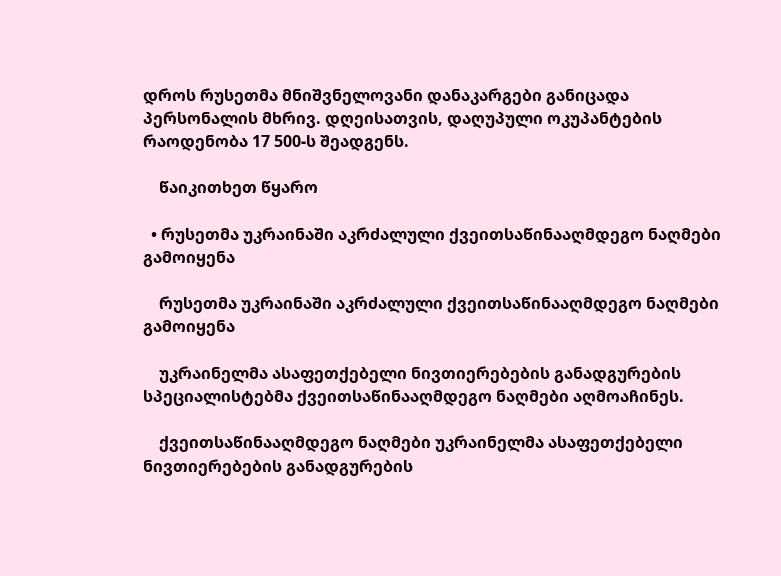დროს რუსეთმა მნიშვნელოვანი დანაკარგები განიცადა პერსონალის მხრივ. დღეისათვის, დაღუპული ოკუპანტების რაოდენობა 17 500-ს შეადგენს.

    წაიკითხეთ წყარო

  • რუსეთმა უკრაინაში აკრძალული ქვეითსაწინააღმდეგო ნაღმები გამოიყენა

    რუსეთმა უკრაინაში აკრძალული ქვეითსაწინააღმდეგო ნაღმები გამოიყენა

    უკრაინელმა ასაფეთქებელი ნივთიერებების განადგურების სპეციალისტებმა ქვეითსაწინააღმდეგო ნაღმები აღმოაჩინეს.

    ქვეითსაწინააღმდეგო ნაღმები უკრაინელმა ასაფეთქებელი ნივთიერებების განადგურების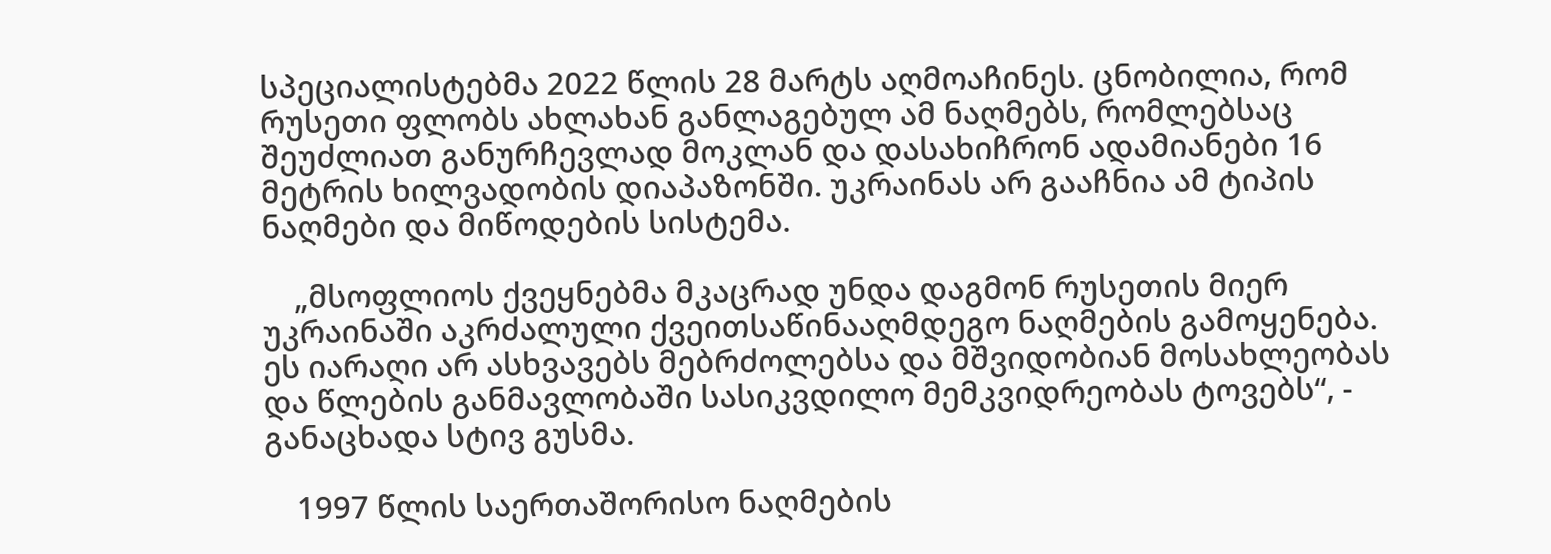სპეციალისტებმა 2022 წლის 28 მარტს აღმოაჩინეს. ცნობილია, რომ რუსეთი ფლობს ახლახან განლაგებულ ამ ნაღმებს, რომლებსაც შეუძლიათ განურჩევლად მოკლან და დასახიჩრონ ადამიანები 16 მეტრის ხილვადობის დიაპაზონში. უკრაინას არ გააჩნია ამ ტიპის ნაღმები და მიწოდების სისტემა.

    „მსოფლიოს ქვეყნებმა მკაცრად უნდა დაგმონ რუსეთის მიერ უკრაინაში აკრძალული ქვეითსაწინააღმდეგო ნაღმების გამოყენება. ეს იარაღი არ ასხვავებს მებრძოლებსა და მშვიდობიან მოსახლეობას და წლების განმავლობაში სასიკვდილო მემკვიდრეობას ტოვებს“, - განაცხადა სტივ გუსმა.

    1997 წლის საერთაშორისო ნაღმების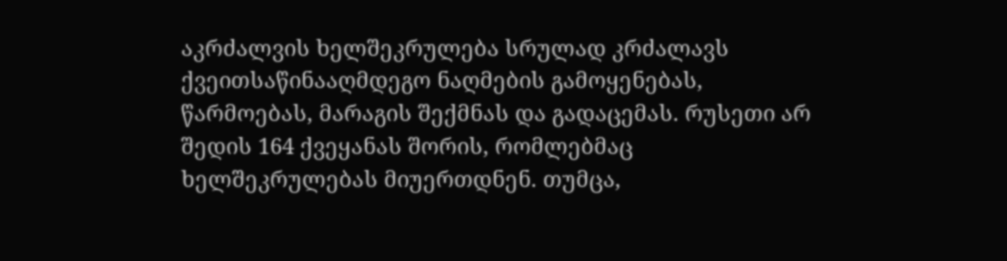აკრძალვის ხელშეკრულება სრულად კრძალავს ქვეითსაწინააღმდეგო ნაღმების გამოყენებას, წარმოებას, მარაგის შექმნას და გადაცემას. რუსეთი არ შედის 164 ქვეყანას შორის, რომლებმაც ხელშეკრულებას მიუერთდნენ. თუმცა,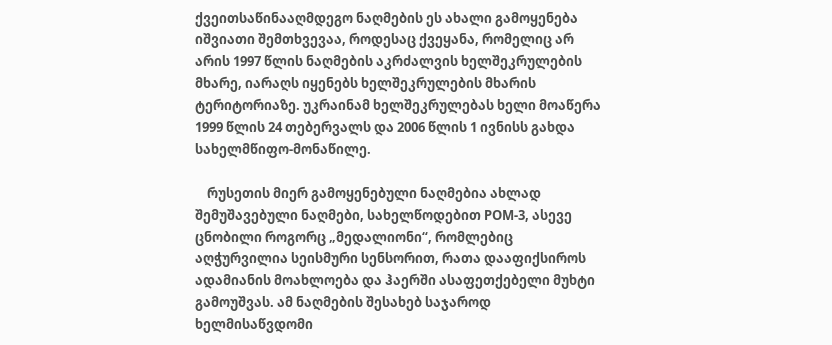ქვეითსაწინააღმდეგო ნაღმების ეს ახალი გამოყენება იშვიათი შემთხვევაა, როდესაც ქვეყანა, რომელიც არ არის 1997 წლის ნაღმების აკრძალვის ხელშეკრულების მხარე, იარაღს იყენებს ხელშეკრულების მხარის ტერიტორიაზე. უკრაინამ ხელშეკრულებას ხელი მოაწერა 1999 წლის 24 თებერვალს და 2006 წლის 1 ივნისს გახდა სახელმწიფო-მონაწილე.

    რუსეთის მიერ გამოყენებული ნაღმებია ახლად შემუშავებული ნაღმები, სახელწოდებით POM-3, ასევე ცნობილი როგორც „მედალიონი“, რომლებიც აღჭურვილია სეისმური სენსორით, რათა დააფიქსიროს ადამიანის მოახლოება და ჰაერში ასაფეთქებელი მუხტი გამოუშვას. ამ ნაღმების შესახებ საჯაროდ ხელმისაწვდომი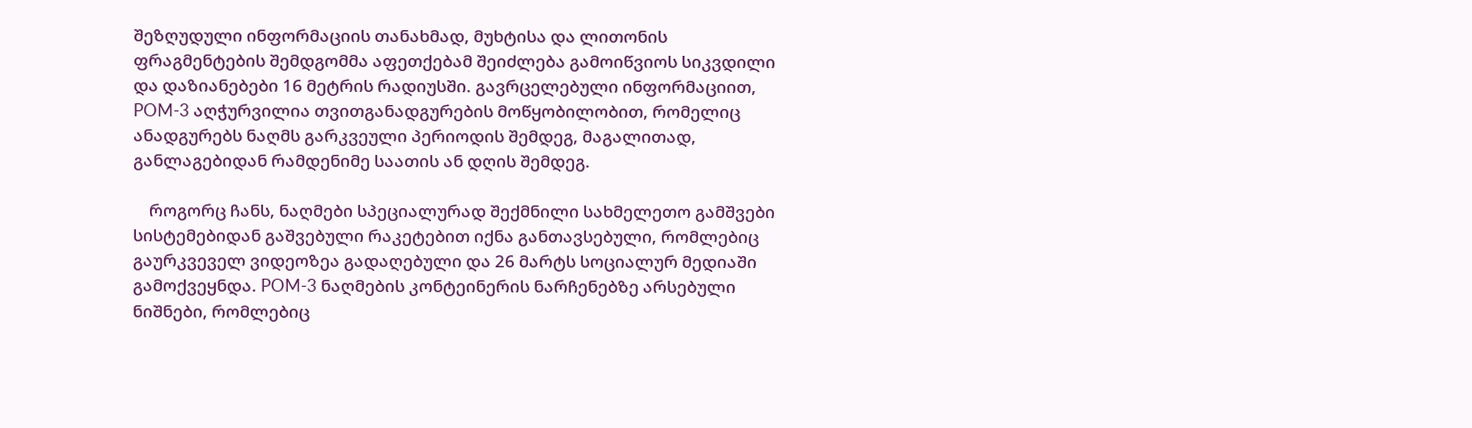შეზღუდული ინფორმაციის თანახმად, მუხტისა და ლითონის ფრაგმენტების შემდგომმა აფეთქებამ შეიძლება გამოიწვიოს სიკვდილი და დაზიანებები 16 მეტრის რადიუსში. გავრცელებული ინფორმაციით, POM-3 აღჭურვილია თვითგანადგურების მოწყობილობით, რომელიც ანადგურებს ნაღმს გარკვეული პერიოდის შემდეგ, მაგალითად, განლაგებიდან რამდენიმე საათის ან დღის შემდეგ.

    როგორც ჩანს, ნაღმები სპეციალურად შექმნილი სახმელეთო გამშვები სისტემებიდან გაშვებული რაკეტებით იქნა განთავსებული, რომლებიც გაურკვეველ ვიდეოზეა გადაღებული და 26 მარტს სოციალურ მედიაში გამოქვეყნდა. POM-3 ნაღმების კონტეინერის ნარჩენებზე არსებული ნიშნები, რომლებიც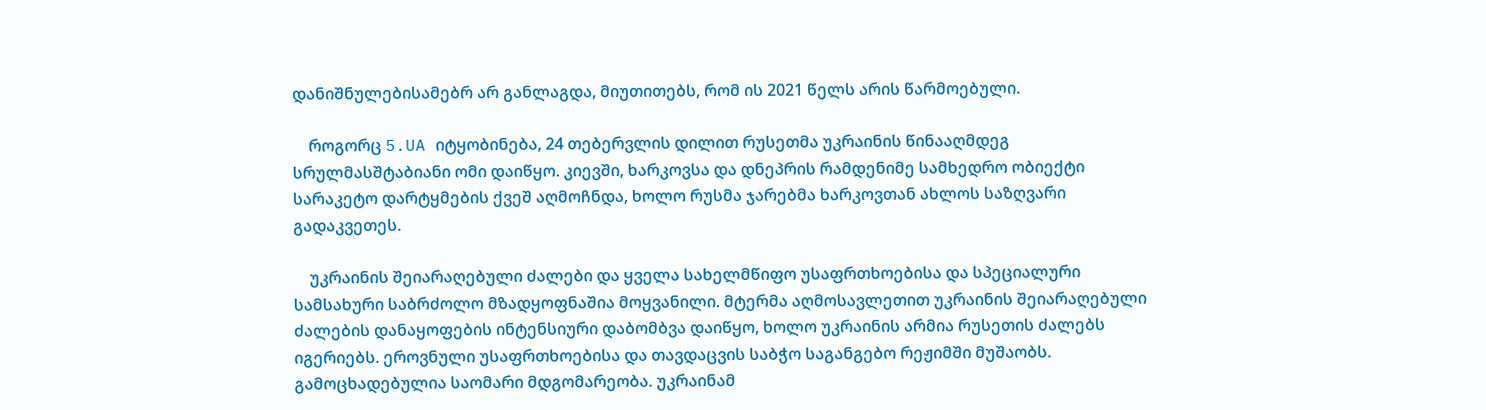დანიშნულებისამებრ არ განლაგდა, მიუთითებს, რომ ის 2021 წელს არის წარმოებული.

    როგორც 5.UA იტყობინება, 24 თებერვლის დილით რუსეთმა უკრაინის წინააღმდეგ სრულმასშტაბიანი ომი დაიწყო. კიევში, ხარკოვსა და დნეპრის რამდენიმე სამხედრო ობიექტი სარაკეტო დარტყმების ქვეშ აღმოჩნდა, ხოლო რუსმა ჯარებმა ხარკოვთან ახლოს საზღვარი გადაკვეთეს.

    უკრაინის შეიარაღებული ძალები და ყველა სახელმწიფო უსაფრთხოებისა და სპეციალური სამსახური საბრძოლო მზადყოფნაშია მოყვანილი. მტერმა აღმოსავლეთით უკრაინის შეიარაღებული ძალების დანაყოფების ინტენსიური დაბომბვა დაიწყო, ხოლო უკრაინის არმია რუსეთის ძალებს იგერიებს. ეროვნული უსაფრთხოებისა და თავდაცვის საბჭო საგანგებო რეჟიმში მუშაობს. გამოცხადებულია საომარი მდგომარეობა. უკრაინამ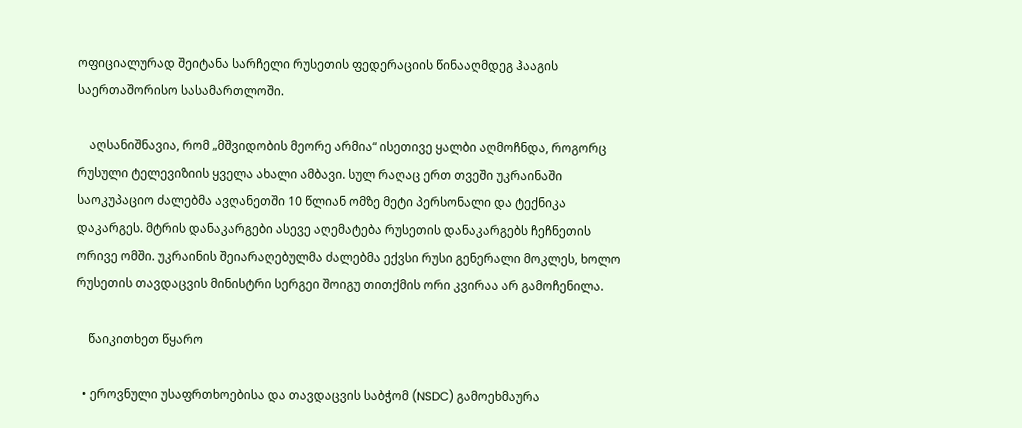ოფიციალურად შეიტანა სარჩელი რუსეთის ფედერაციის წინააღმდეგ ჰააგის საერთაშორისო სასამართლოში.

    აღსანიშნავია, რომ „მშვიდობის მეორე არმია“ ისეთივე ყალბი აღმოჩნდა, როგორც რუსული ტელევიზიის ყველა ახალი ამბავი. სულ რაღაც ერთ თვეში უკრაინაში საოკუპაციო ძალებმა ავღანეთში 10 წლიან ომზე მეტი პერსონალი და ტექნიკა დაკარგეს. მტრის დანაკარგები ასევე აღემატება რუსეთის დანაკარგებს ჩეჩნეთის ორივე ომში. უკრაინის შეიარაღებულმა ძალებმა ექვსი რუსი გენერალი მოკლეს, ხოლო რუსეთის თავდაცვის მინისტრი სერგეი შოიგუ თითქმის ორი კვირაა არ გამოჩენილა.

    წაიკითხეთ წყარო

  • ეროვნული უსაფრთხოებისა და თავდაცვის საბჭომ (NSDC) გამოეხმაურა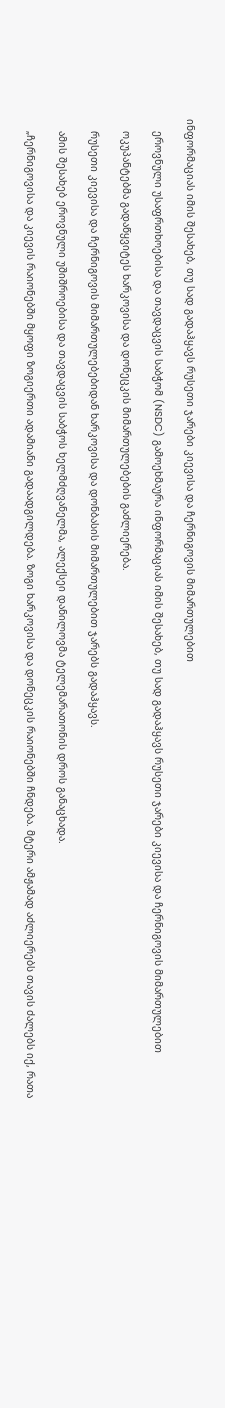ინფორმაციას იმის შესახებ, თუ სად გადაჰყავს რუსეთი ჯარები კიევისა და ჩერნიგოვის მიმართულებით

    ეროვნული უსაფრთხოებისა და თავდაცვის საბჭომ (NSDC) გამოეხმაურა ინფორმაციას იმის შესახებ, თუ სად გადაჰყავს რუსეთი ჯარები კიევისა და ჩერნიგოვის მიმართულებით

    ოკუპანტებმა გადაწყვიტეს ხარკოვისა და დონეცკის მიმართულებების გაძლიერება.

    რუსეთი კიევისა და ჩერნიგოვის მიმართულებებიდან ხარკოვისა და დონბასის მიმართულებით ჯარებს გადაჰყავს.

    ამის შესახებ ეროვნული უშიშროებისა და თავდაცვის საბჭოს ხელმძღვანელმა, ალექსეი დანილოვმა ტელემარათონის დროს განაცხადა.

    „ჩერნიგოვისა და კიევის რაიონებში მყოფი ზოგიერთი ადამიანი გადაადგილდება. ზოგი ხარკოვისა და დონეცკის რაიონებში ჩნდება. მტერი ამჟამად აძლიერებს თავის ძალებს იქ, რათა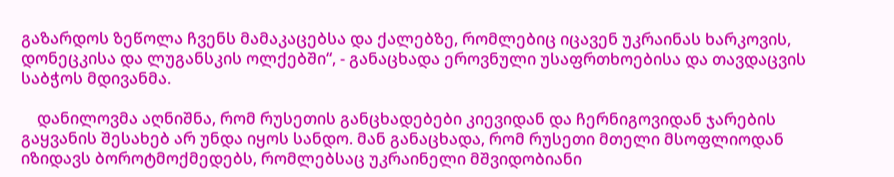გაზარდოს ზეწოლა ჩვენს მამაკაცებსა და ქალებზე, რომლებიც იცავენ უკრაინას ხარკოვის, დონეცკისა და ლუგანსკის ოლქებში“, - განაცხადა ეროვნული უსაფრთხოებისა და თავდაცვის საბჭოს მდივანმა.

    დანილოვმა აღნიშნა, რომ რუსეთის განცხადებები კიევიდან და ჩერნიგოვიდან ჯარების გაყვანის შესახებ არ უნდა იყოს სანდო. მან განაცხადა, რომ რუსეთი მთელი მსოფლიოდან იზიდავს ბოროტმოქმედებს, რომლებსაც უკრაინელი მშვიდობიანი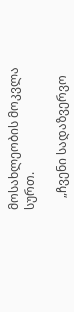მოსახლეობის მოკვლა სურთ.

    „ჩვენი სადაზვერვო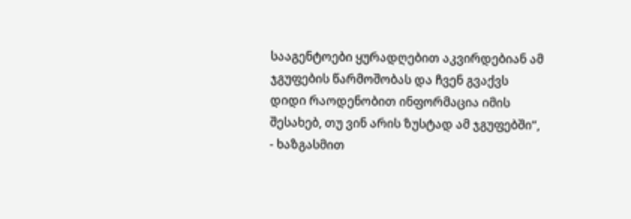სააგენტოები ყურადღებით აკვირდებიან ამ ჯგუფების წარმოშობას და ჩვენ გვაქვს დიდი რაოდენობით ინფორმაცია იმის შესახებ, თუ ვინ არის ზუსტად ამ ჯგუფებში“, - ხაზგასმით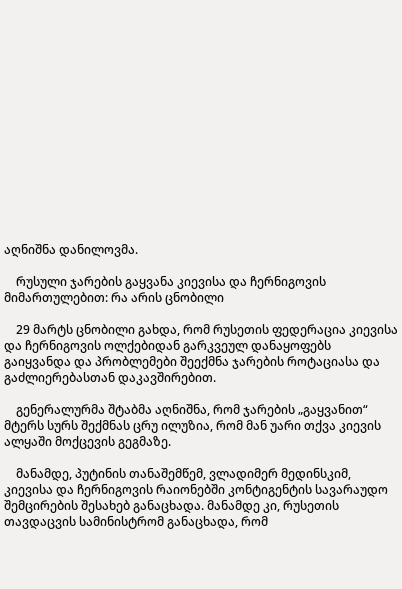აღნიშნა დანილოვმა.

    რუსული ჯარების გაყვანა კიევისა და ჩერნიგოვის მიმართულებით: რა არის ცნობილი

    29 მარტს ცნობილი გახდა, რომ რუსეთის ფედერაცია კიევისა და ჩერნიგოვის ოლქებიდან გარკვეულ დანაყოფებს გაიყვანდა და პრობლემები შეექმნა ჯარების როტაციასა და გაძლიერებასთან დაკავშირებით.

    გენერალურმა შტაბმა აღნიშნა, რომ ჯარების „გაყვანით“ მტერს სურს შექმნას ცრუ ილუზია, რომ მან უარი თქვა კიევის ალყაში მოქცევის გეგმაზე.

    მანამდე, პუტინის თანაშემწემ, ვლადიმერ მედინსკიმ, კიევისა და ჩერნიგოვის რაიონებში კონტიგენტის სავარაუდო შემცირების შესახებ განაცხადა. მანამდე კი, რუსეთის თავდაცვის სამინისტრომ განაცხადა, რომ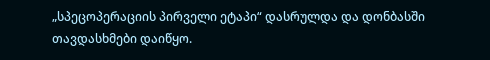„სპეცოპერაციის პირველი ეტაპი“ დასრულდა და დონბასში თავდასხმები დაიწყო.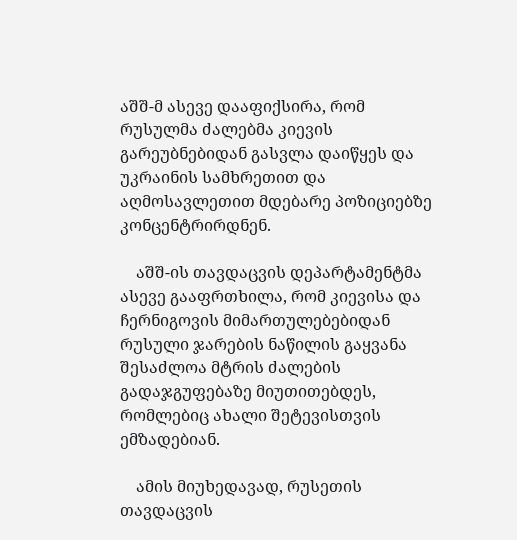აშშ-მ ასევე დააფიქსირა, რომ რუსულმა ძალებმა კიევის გარეუბნებიდან გასვლა დაიწყეს და უკრაინის სამხრეთით და აღმოსავლეთით მდებარე პოზიციებზე კონცენტრირდნენ.

    აშშ-ის თავდაცვის დეპარტამენტმა ასევე გააფრთხილა, რომ კიევისა და ჩერნიგოვის მიმართულებებიდან რუსული ჯარების ნაწილის გაყვანა შესაძლოა მტრის ძალების გადაჯგუფებაზე მიუთითებდეს, რომლებიც ახალი შეტევისთვის ემზადებიან.

    ამის მიუხედავად, რუსეთის თავდაცვის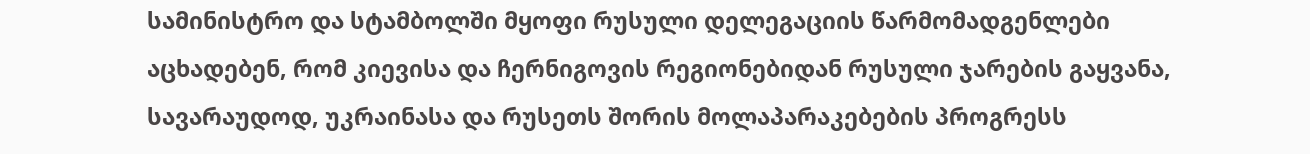სამინისტრო და სტამბოლში მყოფი რუსული დელეგაციის წარმომადგენლები აცხადებენ, რომ კიევისა და ჩერნიგოვის რეგიონებიდან რუსული ჯარების გაყვანა, სავარაუდოდ, უკრაინასა და რუსეთს შორის მოლაპარაკებების პროგრესს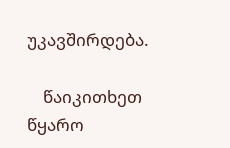უკავშირდება.

    წაიკითხეთ წყარო